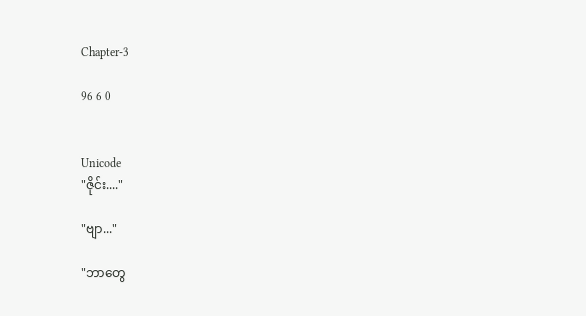Chapter-3

96 6 0


Unicode
"ဇိုင်း...."

"ဗျာ..."

"ဘာတွေ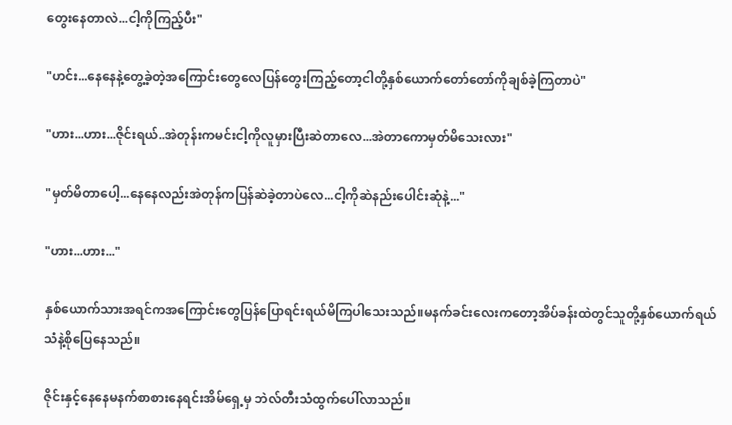တွေးနေတာလဲ...ငါ့ကိုကြည့်ပီး"

"ဟင်း...နေနေနဲ့တွေ့ခဲ့တဲ့အကြောင်းတွေလေပြန်တွေးကြည့်တော့ငါတို့နှစ်ယောက်တော်တော်ကိုချစ်ခဲ့ကြတာပဲ"

"ဟား...ဟား...ဇိုင်းရယ်..အဲတုန်းကမင်းငါ့ကိုလူမှားပြီးဆဲတာလေ...အဲတာကောမှတ်မိသေးလား"

"မှတ်မိတာပေါ့...နေနေလည်းအဲတုန်ကပြန်ဆဲခဲ့တာပဲလေ...ငါ့ကိုဆဲနည်းပေါင်းဆုံနဲ့..."

"ဟား...ဟား..."

နှစ်ယောက်သားအရင်ကအကြောင်းတွေပြန်ပြောရင်းရယ်မိကြပါသေးသည်။မနက်ခင်းလေးကတော့အိပ်ခန်းထဲတွင်သူတို့နှစ်ယောက်ရယ်သံနဲ့စိုပြေနေသည်။

ဇိုင်းနှင့်နေနေမနက်စာစားနေရင်းအိမ်ရှေ့မှ ဘဲလ်တီးသံထွက်ပေါ်လာသည်။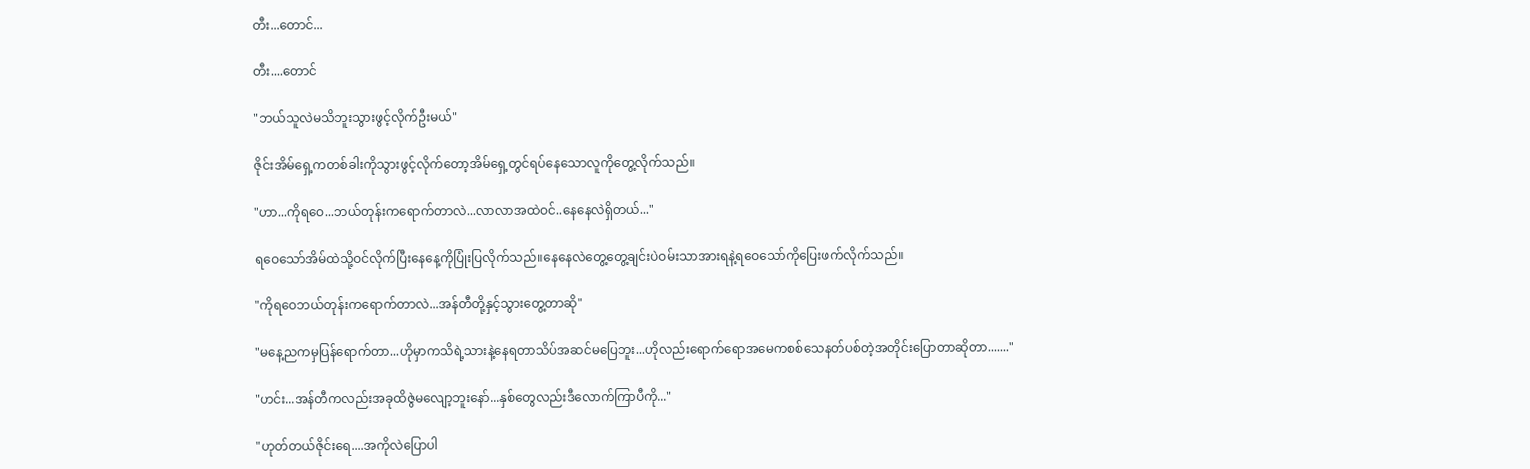တီး...တောင်...

တီး....တောင်

"ဘယ်သူလဲမသိဘူးသွားဖွင့်လိုက်ဦးမယ်"

ဇိုင်းအိမ်ရှေ့ကတစ်ခါးကိုသွားဖွင့်လိုက်တော့အိမ်ရှေ့တွင်ရပ်နေသောလူကိုတွေ့လိုက်သည်။

"ဟာ...ကိုရဝေ...ဘယ်တုန်းကရောက်တာလဲ...လာလာအထဲဝင်..နေနေလဲရှိတယ်..."

ရဝေသော်အိမ်ထဲသို့ဝင်လိုက်ပြီးနေနေ့ကိုပြုံးပြလိုက်သည်။နေနေလဲတွေ့တွေ့ချင်းပဲဝမ်းသာအားရနဲ့ရဝေသော်ကိုပြေးဖက်လိုက်သည်။

"ကိုရဝေဘယ်တုန်းကရောက်တာလဲ...အန်တီတို့နှင့်သွားတွေ့တာဆို"

"မနေ့ညကမှပြန်ရောက်တာ...ဟိုမှာကသိရဲ့သားနဲ့နေရတာသိပ်အဆင်မပြေဘူး...ဟိုလည်းရောက်ရောအမေကစစ်သေနတ်ပစ်တဲ့အတိုင်းပြောတာဆိုတာ......."

"ဟင်း...အန်တီကလည်းအခုထိဇွဲမလျော့ဘူးနော်...နှစ်တွေလည်းဒီလောက်ကြာပီကို..."

"ဟုတ်တယ်ဇိုင်းရေ....အကိုလဲပြောပါ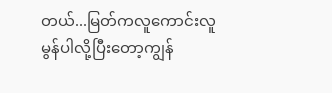တယ်...မြတ်ကလူကောင်းလူမွန်ပါလို့ပြီးတော့ကျွန်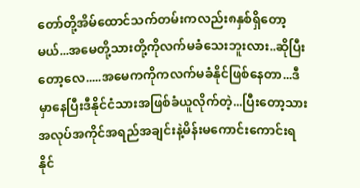တော်တို့အိမ်ထောင်သက်တမ်းကလည်း၈နှစ်ရှိတော့မယ်...အမေတို့သားတို့ကိုလက်မခံသေးဘူးလား..ဆိုပြီးတော့လေ.....အမေကကိုကလက်မခံနိုင်ဖြစ်နေတာ...ဒီမှာနေပြီးဒီနိုင်ငံသားအဖြစ်ခံယူလိုက်တဲ့...ပြီးတော့သားအလုပ်အကိုင်အရည်အချင်းနဲ့မိန်းမကောင်းကောင်းရနိုင်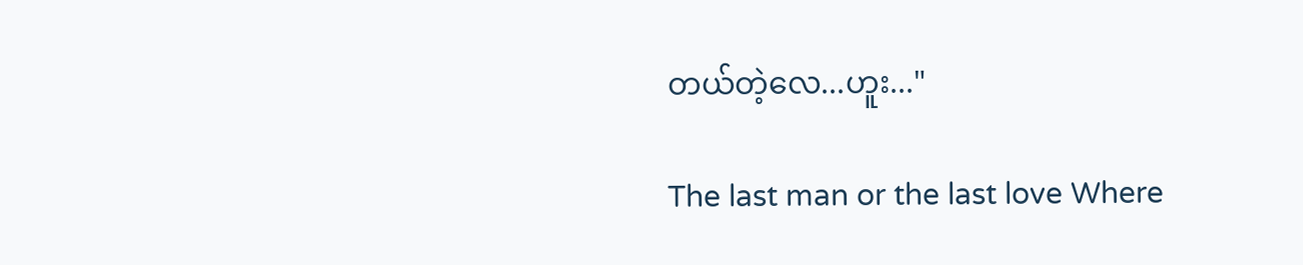တယ်တဲ့လေ...ဟူး..."

The last man or the last love Where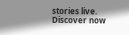stories live. Discover now